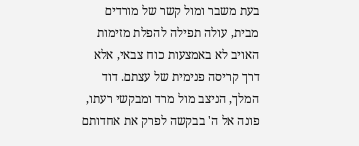בעת משבר ומול קשר של מורדים מבית, עולה תפילה להפלת מזימות האויב לא באמצעות כוח צבאי, אלא דרך קריסה פנימית של עצתם. דוד המלך, הניצב מול מרד ומבקשי רעתו, פונה אל ה' בבקשה לפרק את אחדותם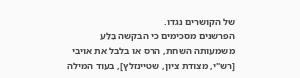של הקושרים נגדו.
הפרשנים מסכימים כי הבקשה בַּלַּע משמעותה השחת, הרס או בלבל את אויבי [רש"י, מצודת ציון, שטיינזלץ], בעוד המילה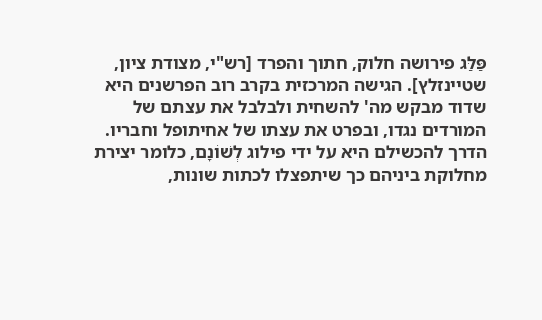פַּלַּג פירושה חלוק, חתוך והפרד [רש"י, מצודת ציון, שטיינזלץ]. הגישה המרכזית בקרב רוב הפרשנים היא שדוד מבקש מה' להשחית ולבלבל את עצתם של המורדים נגדו, ובפרט את עצתו של אחיתופל וחבריו. הדרך להכשילם היא על ידי פילוג לְשׁוֹנָם, כלומר יצירת מחלוקת ביניהם כך שיתפצלו לכתות שונות,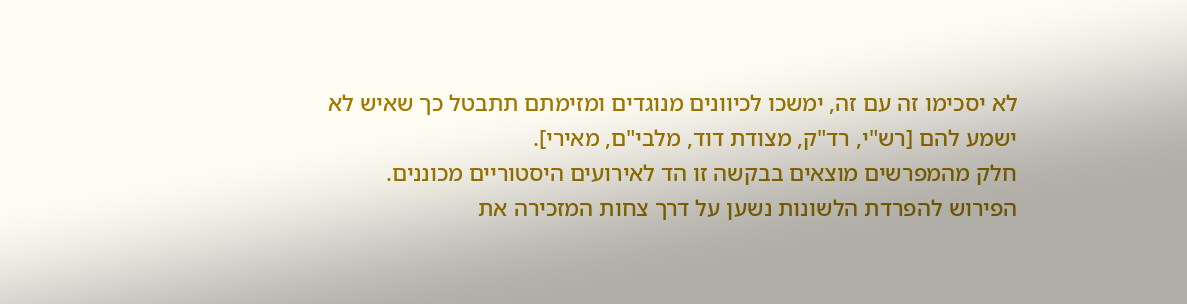לא יסכימו זה עם זה, ימשכו לכיוונים מנוגדים ומזימתם תתבטל כך שאיש לא ישמע להם [רש"י, רד"ק, מצודת דוד, מלבי"ם, מאירי].
חלק מהמפרשים מוצאים בבקשה זו הד לאירועים היסטוריים מכוננים. הפירוש להפרדת הלשונות נשען על דרך צחות המזכירה את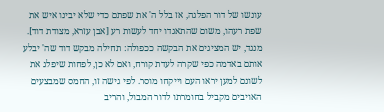עונשו של דור הפלגה, אז בלל ה' את שפתם כדי שלא יבינו איש את שפת רעהו, משום שהתאגדו יחד לעשות רע [אבן עזרא, מצודת דוד]. מנגד, יש המציגים את הבקשה ככפולה: תחילה מבקש דוד שה' יבלע אותם באדמה כפי שקרה לעדת קורח, ואם לא כן, לפחות שיפלג את לשונם למען יראו העם וייקחו מוסר. לפי גישה זו, החמס שמבצעים האויבים מקביל בחומרתו לדור המבול, והריב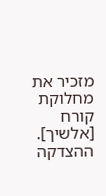מזכיר את מחלוקת קורח [אלשיך].
ההצדקה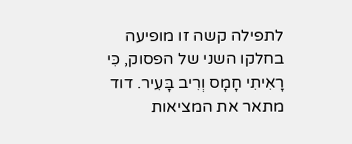לתפילה קשה זו מופיעה בחלקו השני של הפסוק, כִּי רָאִיתִי חָמָס וְרִיב בָּעִיר. דוד מתאר את המציאות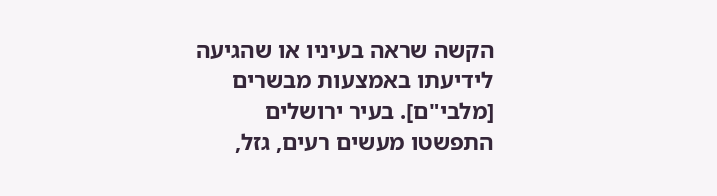הקשה שראה בעיניו או שהגיעה לידיעתו באמצעות מבשרים [מלבי"ם]. בעיר ירושלים התפשטו מעשים רעים, גזל,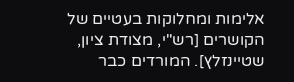אלימות ומחלוקות בעטיים של הקושרים [רש"י, מצודת ציון, שטיינזלץ]. המורדים כבר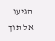הגיעו אל תוך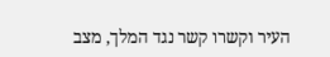העיר וקשרו קשר נגד המלך, מצב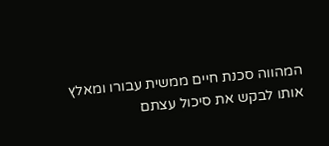המהווה סכנת חיים ממשית עבורו ומאלץ אותו לבקש את סיכול עצתם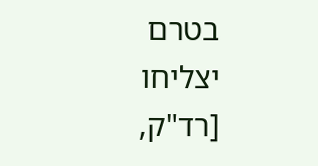בטרם יצליחו [רד"ק,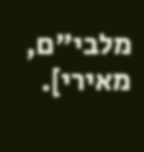מלבי"ם, מאירי].